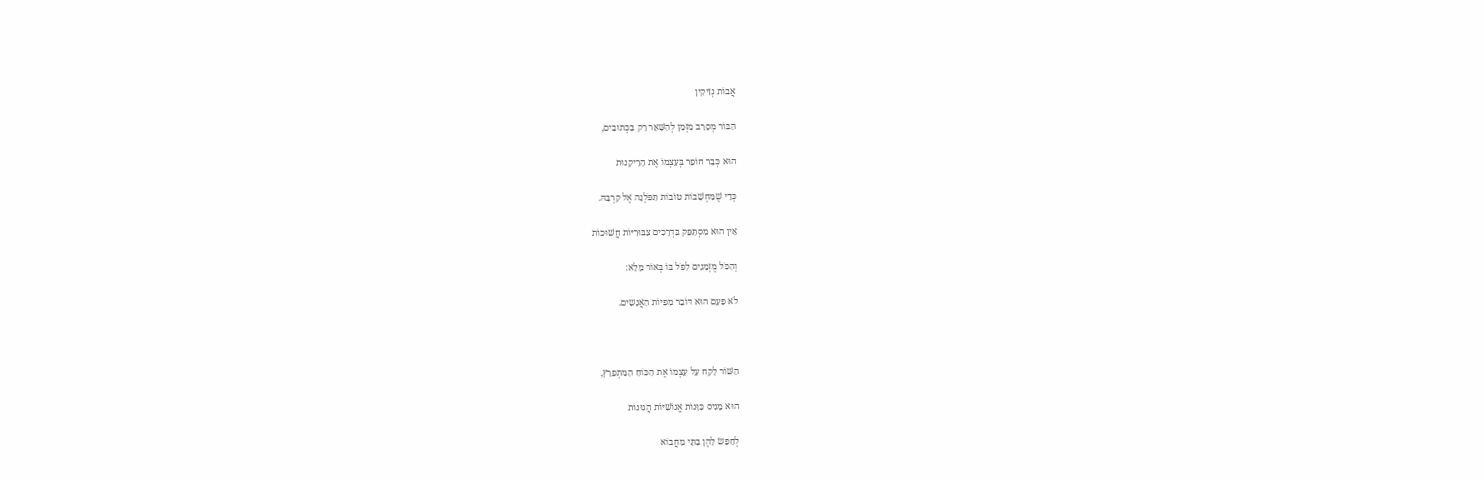אֲבוֹת נְזִיקִין

הַבּוֹר מְסָרֵב מִזְּמַן לְהִשָּׁאֵר רַק בַּכְּתוּבִים,

הוּא כְּבָר חוֹפֵר בְּעַצְמוֹ אֶת הָרֵיקָנוּת

כְּדֵי שֶׁמַּחְשָׁבוֹת טוֹבוֹת תִּפֹּלְנָה אֶל קִרְבָּהּ.

אֵין הוּא מִסְתַּפֵּק בִּדְרָכִים צִבּוּרִיּוֹת חֲשׁוּכוֹת

וְהַכֹּל מֻזְמָנִים לִפֹּל בּוֹ בְּאוֹר מָלֵא:

לֹא פַּעַם הוּא דּוֹבֵר מִפִּיוֹת הַאֲנָשִים.



הַשּׁוֹר לָקַח עַל עַצְמוֹ אֶת הַכּוֹחַ הַמִּתְפָּרֵץ,

הוּא מֵנִיס כַּוָּנוֹת אֱנוֹשִׁיּוֹת הֲגוּנוֹת

לְחַפֵּשׂ לָהֶן בָּתֵּי מַחֲבוֹא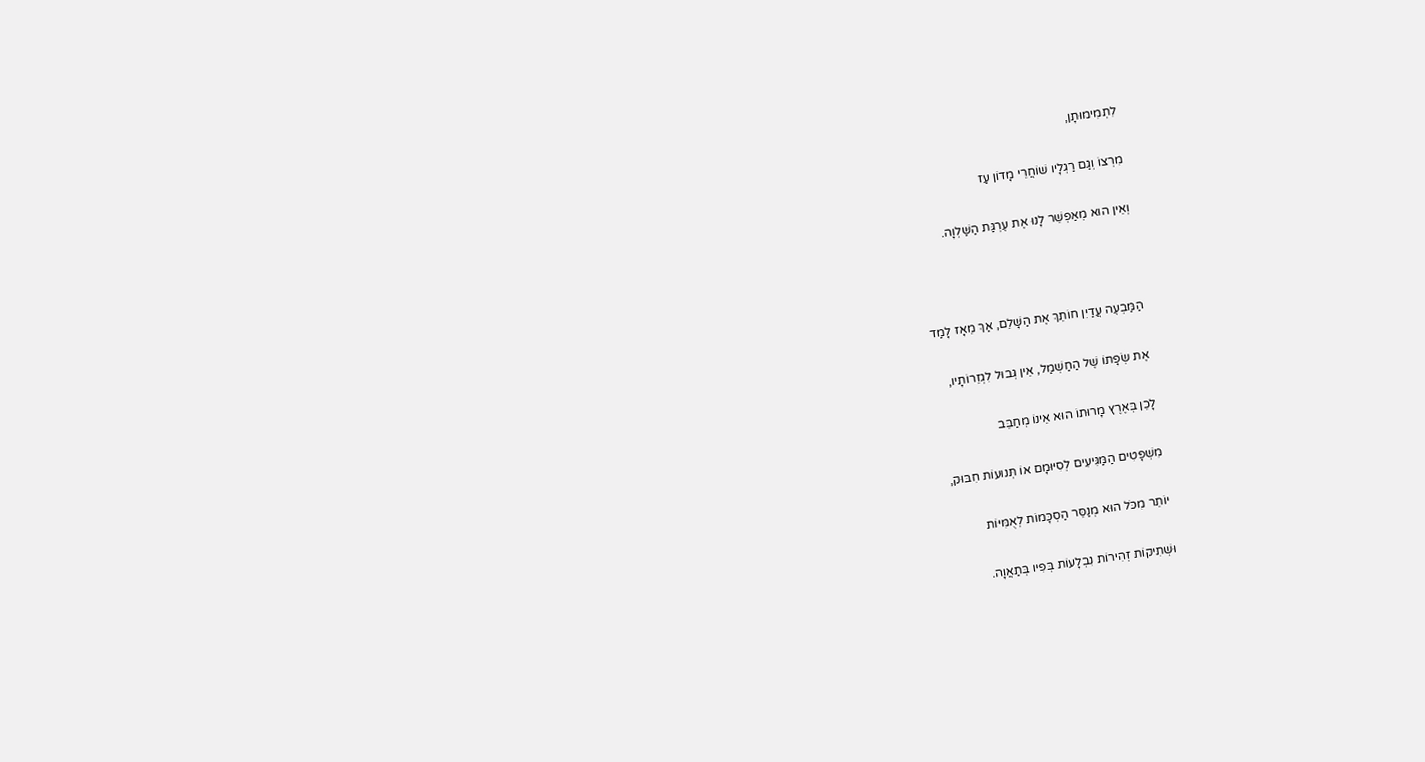לִתְמִימוּתָן,

מִרְצוֹ וְגַם רַגְלָיו שׁוֹחֲרֵי מָדוֹן עַז

וְאֵין הוּא מְאַפְשֵׁר לָנוּ אֶת עֶרְגַּת הַשַּׁלְוָה.



הַמַּבְעֶה עֲדַיִן חוֹתֵךְ אֶת הַשָּׁלֵם, אַךְ מֵאָז לָמַד

אֶת שְׂפָתוֹ שֶׁל הַחַשְׁמַל, אֵין גְּבוּל לִגְזֵרוֹתָיו,

לָכֵן בְּאֶרֶץ מָרוּתוֹ הוּא אֵינוֹ מְחַבֵּב

מִשְׁפָּטִים הַמַּגִּיעִים לְסִיּוּמָם אוֹ תְּנוּעוֹת חִבּוּק,

יוֹתֵר מִכֹּל הוּא מְנַסֵּר הַסְכָּמוֹת לְאֻמִּיּוֹת

וּשְׁתִיקוֹת זְהִירוֹת נִבְלָעוֹת בְּפִיו בְּתַאֲוָה.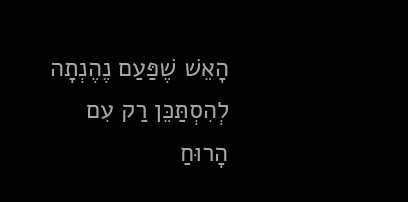הָאֵשׁ שֶׁפַּעַם נֶהֶנְתָה לְהִסְתַּכֵּן רַק עִם הָרוּחַ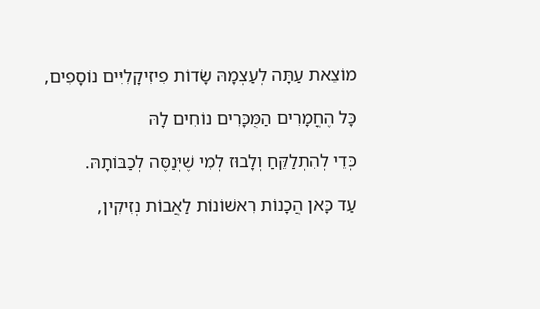מוֹצֵאת עַתָּה לְעַצְמָהּ שָׂדוֹת פִיזִיקָלִיִּים נוֹסָפִים,

כָּל הֶחֳמָרִים הַמֻּכָּרִים נוֹחִים לָהּ

כְּדֵי לְהִתְלַקֵּחַ וְלָבוּז לְמִי שֶׁיְּנַסֶּה לְכַבּוֹתָהּ.

עַד כָּאן הֲכָנוֹת רִאשׁוֹנוֹת לַאֲבוֹת נְזִיקִין,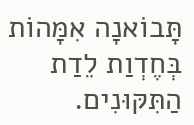תָּבוֹאנָה אִמָּהוֹת בְּחֶדְוַת לֵדַת הַתִּקּוּנִים.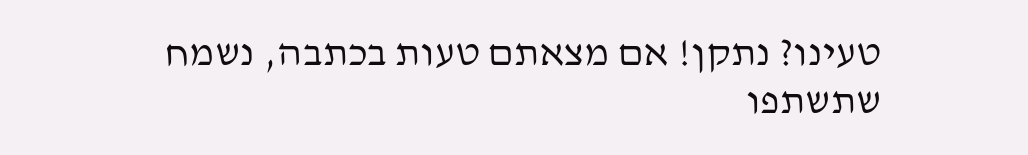טעינו? נתקן! אם מצאתם טעות בכתבה, נשמח שתשתפו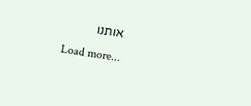אותנו
Load more...